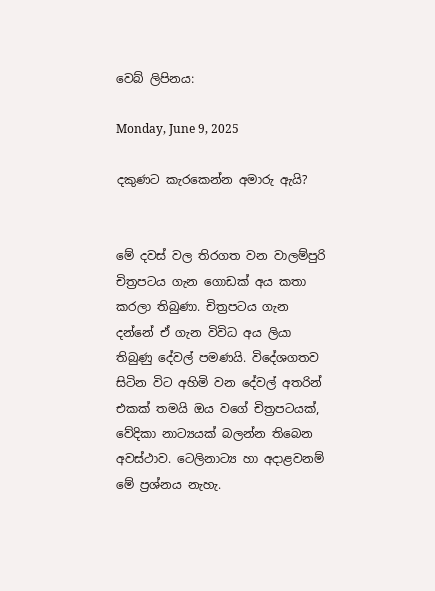වෙබ් ලිපිනය:

Monday, June 9, 2025

දකුණට කැරකෙන්න අමාරු ඇයි?


මේ දවස් වල තිරගත වන වාලම්පුරි චිත්‍රපටය ගැන ගොඩක් අය කතා කරලා තිබුණා. චිත්‍රපටය ගැන දන්නේ ඒ ගැන විවිධ අය ලියා තිබුණු දේවල් පමණයි. විදේශගතව සිටින විට අහිමි වන දේවල් අතරින් එකක් තමයි ඔය වගේ චිත්‍රපටයක්, වේදිකා නාට්‍යයක් බලන්න තිබෙන අවස්ථාව. ටෙලිනාට්‍ය හා අදාළවනම් මේ ප්‍රශ්නය නැහැ.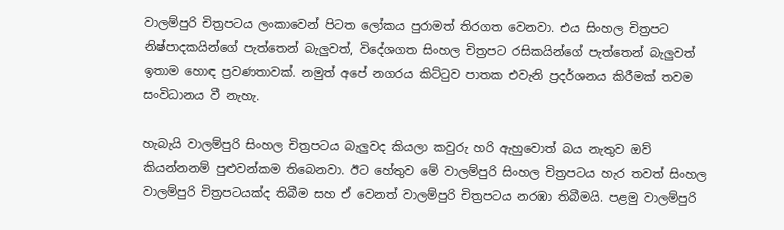වාලම්පුරි චිත්‍රපටය ලංකාවෙන් පිටත ලෝකය පුරාමත් තිරගත වෙනවා. එය සිංහල චිත්‍රපට නිෂ්පාදකයින්ගේ පැත්තෙන් බැලුවත්, විදේශගත සිංහල චිත්‍රපට රසිකයින්ගේ පැත්තෙන් බැලුවත් ඉතාම හොඳ ප්‍රවණතාවක්. නමුත් අපේ නගරය කිට්ටුව පාතක එවැනි ප්‍රදර්ශනය කිරීමක් තවම සංවිධානය වී නැහැ.

හැබැයි වාලම්පුරි සිංහල චිත්‍රපටය බැලුවද කියලා කවුරු හරි ඇහුවොත් බය නැතුව ඔව් කියන්නනම් පුළුවන්කම තිබෙනවා. ඊට හේතුව මේ වාලම්පුරි සිංහල චිත්‍රපටය හැර තවත් සිංහල වාලම්පුරි චිත්‍රපටයක්ද තිබීම සහ ඒ වෙනත් වාලම්පුරි චිත්‍රපටය නරඹා තිබීමයි. පළමු වාලම්පුරි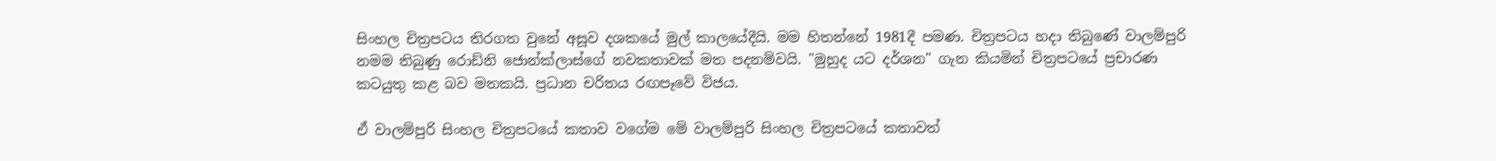සිංහල චිත්‍රපටය තිරගත වුනේ අසූව දශකයේ මුල් කාලයේදීයි. මම හිතන්නේ 1981දී පමණ. චිත්‍රපටය හදා තිබුණේ වාලම්පුරි නමම තිබුණු රොඩ්නි ජොන්ක්ලාස්ගේ නවකතාවක් මත පදනම්වයි. "මුහුද යට දර්ශන" ගැන කියමින් චිත්‍රපටයේ ප්‍රචාරණ කටයුතු කළ බව මතකයි. ප්‍රධාන චරිතය රඟපෑවේ විජය.

ඒ වාලම්පුරි සිංහල චිත්‍රපටයේ කතාව වගේම මේ වාලම්පුරි සිංහල චිත්‍රපටයේ කතාවත්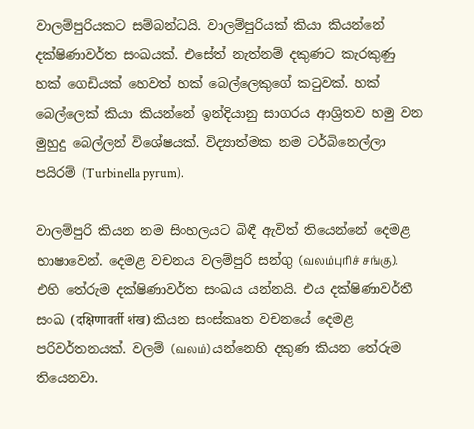වාලම්පුරියකට සම්බන්ධයි. වාලම්පුරියක් කියා කියන්නේ දක්ෂිණාවර්ත සංඛයක්. එසේත් නැත්නම් දකුණට කැරකුණු හක් ගෙඩියක් හෙවත් හක් බෙල්ලෙකුගේ කටුවක්. හක් බෙල්ලෙක් කියා කියන්නේ ඉන්දියානු සාගරය ආශ්‍රිතව හමු වන මුහුදු බෙල්ලන් විශේෂයක්. විද්‍යාත්මක නම ටර්බිනෙල්ලා පයිරම් (Turbinella pyrum).

වාලම්පුරි කියන නම සිංහලයට බිඳී ඇවිත් තියෙන්නේ දෙමළ භාෂාවෙන්. දෙමළ වචනය වලම්පුරි සන්ගු (வலம்புரிச் சங்கு). එහි තේරුම දක්ෂිණාවර්ත සංඛය යන්නයි. එය දක්ෂිණාවර්තී සංඛ (दक्षिणावर्ती शंख) කියන සංස්කෘත වචනයේ දෙමළ පරිවර්තනයක්. වලම් (வலம்) යන්නෙහි දකුණ කියන තේරුම තියෙනවා.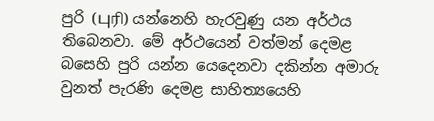පුරි (புரி) යන්නෙහි හැරවුණු යන අර්ථය තිබෙනවා. මේ අර්ථයෙන් වත්මන් දෙමළ බසෙහි පුරි යන්න යෙදෙනවා දකින්න අමාරු වුනත් පැරණි දෙමළ සාහිත්‍යයෙහි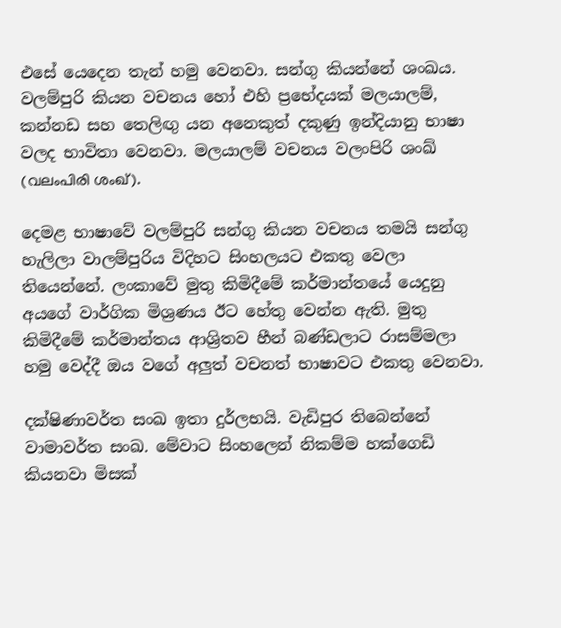එසේ යෙදෙන තැන් හමු වෙනවා. සන්ගු කියන්නේ ශංඛය. වලම්පුරි කියන වචනය හෝ එහි ප්‍රභේදයක් මලයාලම්, කන්නඩ සහ තෙලිඟු යන අනෙකුත් දකුණු ඉන්දියානු භාෂා වලද භාවිතා වෙනවා. මලයාලම් වචනය වලංපිරි ශංඛ් (വലംപിരി ശംഖ്).

දෙමළ භාෂාවේ වලම්පුරි සන්ගු කියන වචනය තමයි සන්ගු හැලිලා වාලම්පුරිය විදිහට සිංහලයට එකතු වෙලා තියෙන්නේ. ලංකාවේ මුතු කිමිදීමේ කර්මාන්තයේ යෙදුනු අයගේ වාර්ගික මිශ්‍රණය ඊට හේතු වෙන්න ඇති. මුතු කිමිදීමේ කර්මාන්තය ආශ්‍රිතව හීන් බණ්ඩලාට රාසම්මලා හමු වෙද්දී ඔය වගේ අලුත් වචනත් භාෂාවට එකතු වෙනවා.

දක්ෂිණාවර්ත සංඛ ඉතා දුර්ලභයි. වැඩිපුර තිබෙන්නේ වාමාවර්ත සංඛ. මේවාට සිංහලෙන් නිකම්ම හක්ගෙඩි කියනවා මිසක්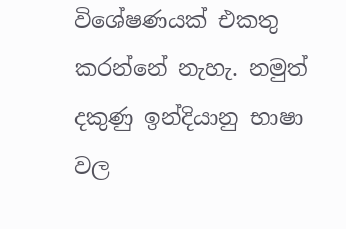විශේෂණයක් එකතු කරන්නේ නැහැ. නමුත් දකුණු ඉන්දියානු භාෂා වල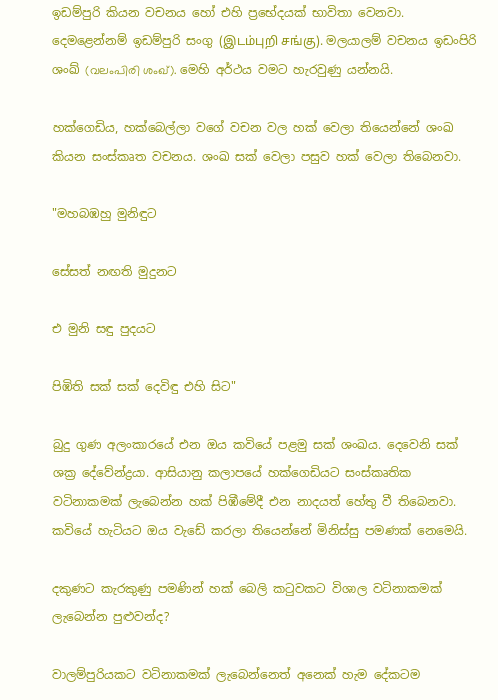ඉඩම්පුරි කියන වචනය හෝ එහි ප්‍රභේදයක් භාවිතා වෙනවා. දෙමළෙන්නම් ඉඩම්පුරි සංගු (இடம்புறி சங்கு). මලයාලම් වචනය ඉඩංපිරි ශංඛ් (വലംപിരി ശംഖ്). මෙහි අර්ථය වමට හැරවුණු යන්නයි.

හක්ගෙඩිය, හක්බෙල්ලා වගේ වචන වල හක් වෙලා තියෙන්නේ ශංඛ කියන සංස්කෘත වචනය. ශංඛ සක් වෙලා පසුව හක් වෙලා තිබෙනවා.

"මහබඹහු මුනිඳුට

සේසත් නඟති මුදුනට

එ මුනි සඳු පුදයට

පිඹිති සක්‌ සක්‌ දෙවිඳු එහි සිට"

බුදු ගුණ අලංකාරයේ එන ඔය කවියේ පළමු සක් ශංඛය. දෙවෙනි සක් ශක්‍ර දේවේන්ද්‍රයා. ආසියානු කලාපයේ හක්ගෙඩියට සංස්කෘතික වටිනාකමක් ලැබෙන්න හක් පිඹීමේදී එන නාදයත් හේතු වී තිබෙනවා. කවියේ හැටියට ඔය වැඩේ කරලා තියෙන්නේ මිනිස්සු පමණක් නෙමෙයි.

දකුණට කැරකුණු පමණින් හක් බෙලි කටුවකට විශාල වටිනාකමක් ලැබෙන්න පුළුවන්ද?

වාලම්පුරියකට වටිනාකමක් ලැබෙන්නෙත් අනෙක් හැම දේකටම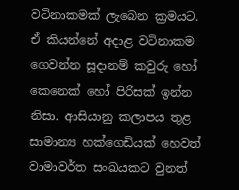වටිනාකමක් ලැබෙන ක්‍රමයට. ඒ කියන්නේ අදාළ වටිනාකම ගෙවන්න සූදානම් කවුරු හෝ කෙනෙක් හෝ පිරිසක් ඉන්න නිසා. ආසියානු කලාපය තුළ සාමාන්‍ය හක්ගෙඩියක් හෙවත් වාමාවර්ත සංඛයකට වුනත්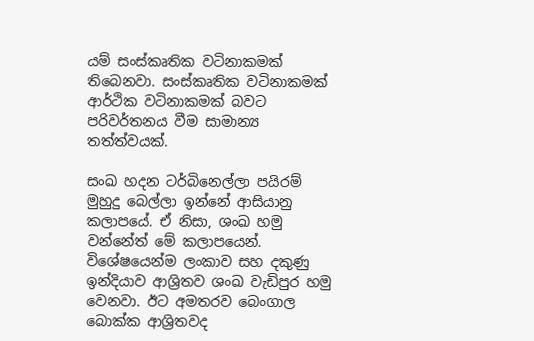යම් සංස්කෘතික වටිනාකමක් තිබෙනවා. සංස්කෘතික වටිනාකමක් ආර්ථික වටිනාකමක් බවට පරිවර්තනය වීම සාමාන්‍ය තත්ත්වයක්.

සංඛ හදන ටර්බිනෙල්ලා පයිරම් මුහුදු බෙල්ලා ඉන්නේ ආසියානු කලාපයේ. ඒ නිසා, ශංඛ හමු වන්නේත් මේ කලාපයෙන්. විශේෂයෙන්ම ලංකාව සහ දකුණු ඉන්දියාව ආශ්‍රිතව ශංඛ වැඩිපුර හමු වෙනවා. ඊට අමතරව බෙංගාල බොක්ක ආශ්‍රිතවද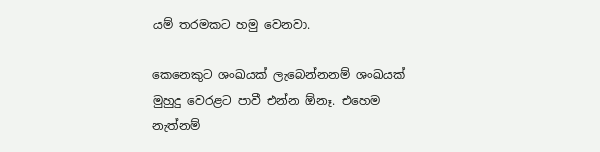යම් තරමකට හමු වෙනවා.

කෙනෙකුට ශංඛයක් ලැබෙන්නනම් ශංඛයක් මුහුදු වෙරළට පාවී එන්න ඕනෑ. එහෙම නැත්නම්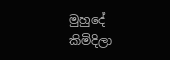මුහුදේ කිමිදිලා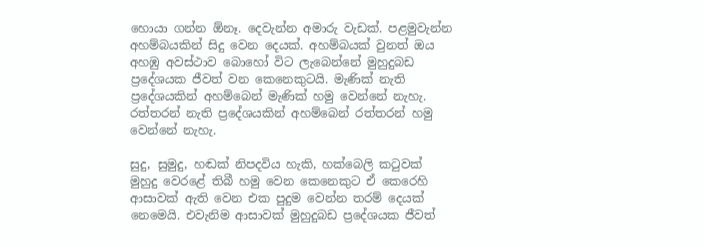හොයා ගන්න ඕනෑ. දෙවැන්න අමාරු වැඩක්. පළමුවැන්න අහම්බයකින් සිදු වෙන දෙයක්. අහම්බයක් වුනත් ඔය අහඹු අවස්ථාව බොහෝ විට ලැබෙන්නේ මුහුදුබඩ ප්‍රදේශයක ජීවත් වන කෙනෙකුටයි. මැණික් නැති ප්‍රදේශයකින් අහම්බෙන් මැණික් හමු වෙන්නේ නැහැ. රත්තරන් නැති ප්‍රදේශයකින් අහම්බෙන් රත්තරන් හමු වෙන්නේ නැහැ.

සුදු, සුමුදු, හඬක් නිපදවිය හැකි, හක්බෙලි කටුවක් මුහුදු වෙරළේ තිබී හමු වෙන කෙනෙකුට ඒ කෙරෙහි ආසාවක් ඇති වෙන එක පුදුම වෙන්න තරම් දෙයක් නෙමෙයි. එවැනිම ආසාවක් මුහුදුබඩ ප්‍රදේශයක ජීවත්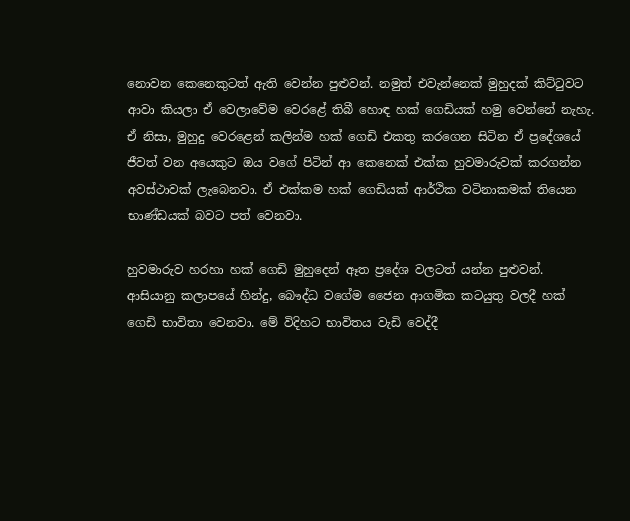නොවන කෙනෙකුටත් ඇති වෙන්න පුළුවන්. නමුත් එවැන්නෙක් මුහුදක් කිට්ටුවට ආවා කියලා ඒ වෙලාවේම වෙරළේ තිබී හොඳ හක් ගෙඩියක් හමු වෙන්නේ නැහැ. ඒ නිසා, මුහුදු වෙරළෙන් කලින්ම හක් ගෙඩි එකතු කරගෙන සිටින ඒ ප්‍රදේශයේ ජීවත් වන අයෙකුට ඔය වගේ පිටින් ආ කෙනෙක් එක්ක හුවමාරුවක් කරගන්න අවස්ථාවක් ලැබෙනවා. ඒ එක්කම හක් ගෙඩියක් ආර්ථික වටිනාකමක් තියෙන භාණ්ඩයක් බවට පත් වෙනවා.

හුවමාරුව හරහා හක් ගෙඩි මුහුදෙන් ඈත ප්‍රදේශ වලටත් යන්න පුළුවන්. ආසියානු කලාපයේ හින්දු, බෞද්ධ වගේම ජෛන ආගමික කටයුතු වලදී හක් ගෙඩි භාවිතා වෙනවා. මේ විදිහට භාවිතය වැඩි වෙද්දී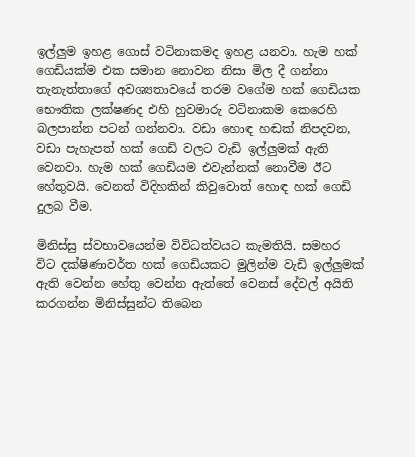ඉල්ලුම ඉහළ ගොස් වටිනාකමද ඉහළ යනවා. හැම හක් ගෙඩියක්ම එක සමාන නොවන නිසා මිල දී ගන්නා තැනැත්තාගේ අවශ්‍යතාවයේ තරම වගේම හක් ගෙඩියක භෞතික ලක්ෂණද එහි හුවමාරු වටිනාකම කෙරෙහි බලපාන්න පටන් ගන්නවා. වඩා හොඳ හඬක් නිපදවන, වඩා පැහැපත් හක් ගෙඩි වලට වැඩි ඉල්ලුමක් ඇති වෙනවා. හැම හක් ගෙඩියම එවැන්නක් නොවීම ඊට හේතුවයි. වෙනත් විදිහකින් කිවුවොත් හොඳ හක් ගෙඩි දුලබ වීම.

මිනිස්සු ස්වභාවයෙන්ම විවිධත්වයට කැමතියි. සමහර විට දක්ෂිණාවර්ත හක් ගෙඩියකට මුලින්ම වැඩි ඉල්ලුමක් ඇති වෙන්න හේතු වෙන්න ඇත්තේ වෙනස් දේවල් අයිති කරගන්න මිනිස්සුන්ට තිබෙන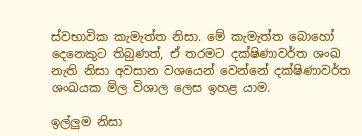ස්වභාවික කැමැත්ත නිසා. මේ කැමැත්ත බොහෝ දෙනෙකුට තිබුණත්, ඒ තරමට දක්ෂිණාවර්ත ශංඛ නැති නිසා අවසාන වශයෙන් වෙන්නේ දක්ෂිණාවර්ත ශංඛයක මිල විශාල ලෙස ඉහළ යාම.

ඉල්ලුම නිසා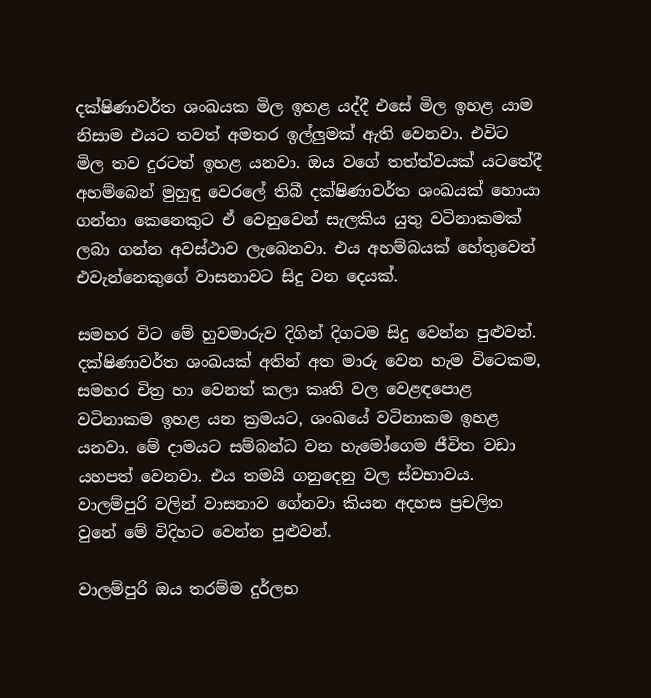දක්ෂිණාවර්ත ශංඛයක මිල ඉහළ යද්දී එසේ මිල ඉහළ යාම නිසාම එයට තවත් අමතර ඉල්ලුමක් ඇති වෙනවා. එවිට මිල තව දුරටත් ඉහළ යනවා. ඔය වගේ තත්ත්වයක් යටතේදී අහම්බෙන් මුහුඳු වෙරලේ තිබී දක්ෂිණාවර්ත ශංඛයක් හොයා ගන්නා කෙනෙකුට ඒ වෙනුවෙන් සැලකිය යුතු වටිනාකමක් ලබා ගන්න අවස්ථාව ලැබෙනවා. එය අහම්බයක් හේතුවෙන් එවැන්නෙකුගේ වාසනාවට සිදු වන දෙයක්.

සමහර විට මේ හුවමාරුව දිගින් දිගටම සිදු වෙන්න පුළුවන්. දක්ෂිණාවර්ත ශංඛයක් අතින් අත මාරු වෙන හැම විටෙකම, සමහර චිත්‍ර හා වෙනත් කලා කෘති වල වෙළඳපොළ වටිනාකම ඉහළ යන ක්‍රමයට, ශංඛයේ වටිනාකම ඉහළ යනවා. මේ දාමයට සම්බන්ධ වන හැමෝගෙම ජීවිත වඩා යහපත් වෙනවා. එය තමයි ගනුදෙනු වල ස්වභාවය. වාලම්පුරි වලින් වාසනාව ගේනවා කියන අදහස ප්‍රචලිත වුනේ මේ විදිහට වෙන්න පුළුවන්.

වාලම්පුරි ඔය තරම්ම දුර්ලභ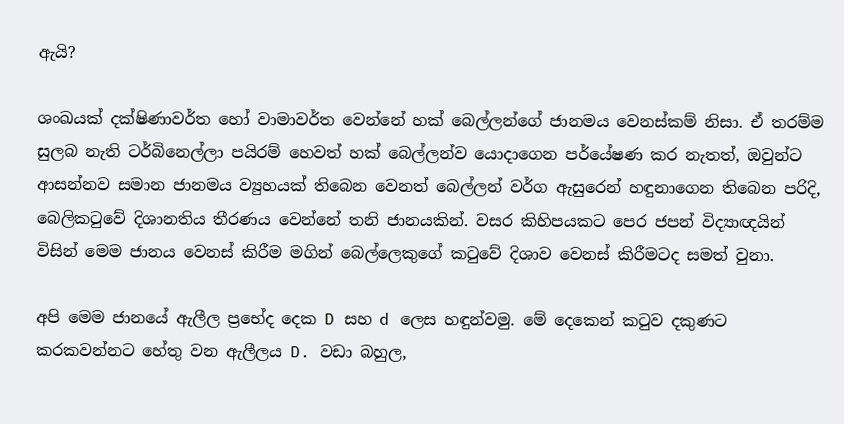ඇයි?

ශංඛයක් දක්ෂිණාවර්ත හෝ වාමාවර්ත වෙන්නේ හක් බෙල්ලන්ගේ ජානමය වෙනස්කම් නිසා. ඒ තරම්ම සුලබ නැති ටර්බිනෙල්ලා පයිරම් හෙවත් හක් බෙල්ලන්ව යොදාගෙන පර්යේෂණ කර නැතත්, ඔවුන්ට ආසන්නව සමාන ජානමය ව්‍යුහයක් තිබෙන වෙනත් බෙල්ලන් වර්ග ඇසුරෙන් හඳුනාගෙන තිබෙන පරිදි, බෙලිකටුවේ දිශානතිය තීරණය වෙන්නේ තනි ජානයකින්. වසර කිහිපයකට පෙර ජපන් විද්‍යාඥයින් විසින් මෙම ජානය වෙනස් කිරීම මගින් බෙල්ලෙකුගේ කටුවේ දිශාව වෙනස් කිරීමටද සමත් වුනා.

අපි මෙම ජානයේ ඇලීල ප්‍රභේද දෙක D සහ d ලෙස හඳුන්වමු. මේ දෙකෙන් කටුව දකුණට කරකවන්නට හේතු වන ඇලීලය D. වඩා බහුල,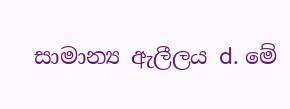සාමාන්‍ය ඇලීලය d. මේ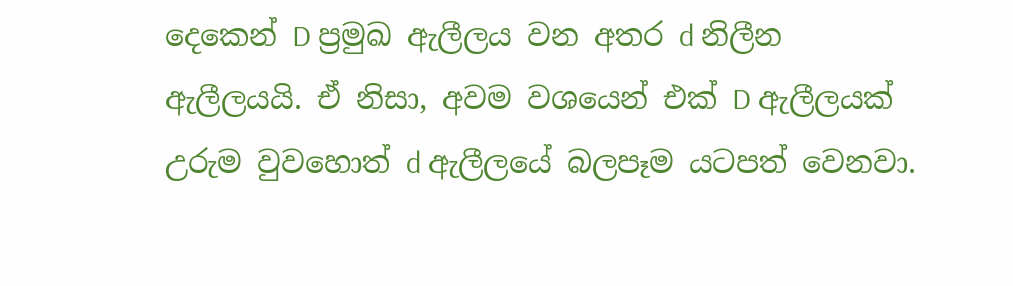දෙකෙන් D ප්‍රමුඛ ඇලීලය වන අතර d නිලීන ඇලීලයයි. ඒ නිසා, අවම වශයෙන් එක් D ඇලීලයක් උරුම වුවහොත් d ඇලීලයේ බලපෑම යටපත් වෙනවා.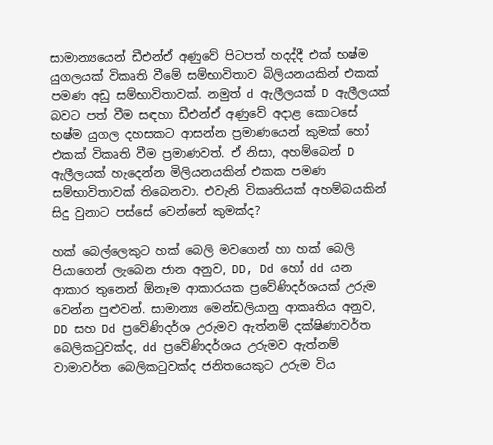සාමාන්‍යයෙන් ඩීඑන්ඒ අණුවේ පිටපත් හදද්දී එක් භෂ්ම යුගලයක් විකෘති වීමේ සම්භාවිතාව බිලියනයකින් එකක් පමණ අඩු සම්භාවිතාවක්. නමුත් d ඇලීලයක් D ඇලීලයක් බවට පත් වීම සඳහා ඩීඑන්ඒ අණුවේ අදාළ කොටසේ භෂ්ම යුගල දහසකට ආසන්න ප්‍රමාණයෙන් කුමක් හෝ එකක් විකෘති වීම ප්‍රමාණවත්. ඒ නිසා, අහම්බෙන් D ඇලීලයක් හැදෙන්න මිලියනයකින් එකක පමණ සම්භාවිතාවක් තිබෙනවා. එවැනි විකෘතියක් අහම්බයකින් සිදු වුනාට පස්සේ වෙන්නේ කුමක්ද?

හක් බෙල්ලෙකුට හක් බෙලි මවගෙන් හා හක් බෙලි පියාගෙන් ලැබෙන ජාන අනුව, DD, Dd හෝ dd යන ආකාර තුනෙන් ඕනෑම ආකාරයක ප්‍රවේණිදර්ශයක් උරුම වෙන්න පුළුවන්. සාමාන්‍ය මෙන්ඩලියානු ආකෘතිය අනුව, DD සහ Dd ප්‍රවේණිදර්ශ උරුමව ඇත්නම් දක්ෂිණාවර්ත බෙලිකටුවක්ද, dd ප්‍රවේණිදර්ශය උරුමව ඇත්නම් වාමාවර්ත බෙලිකටුවක්ද ජනිතයෙකුට උරුම විය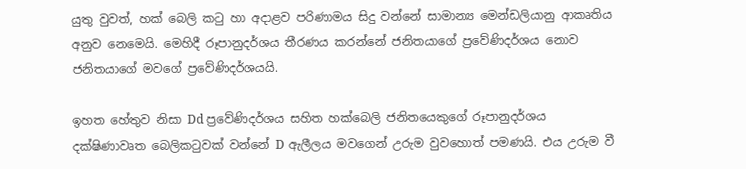යුතු වුවත්, හක් බෙලි කටු හා අදාළව පරිණාමය සිදු වන්නේ සාමාන්‍ය මෙන්ඩලියානු ආකෘතිය අනුව නෙමෙයි. මෙහිදී රූපානුදර්ශය තීරණය කරන්නේ ජනිතයාගේ ප්‍රවේණිදර්ශය නොව ජනිතයාගේ මවගේ ප්‍රවේණිදර්ශයයි.

ඉහත හේතුව නිසා Dd ප්‍රවේණිදර්ශය සහිත හක්බෙලි ජනිතයෙකුගේ රූපානුදර්ශය දක්ෂිණාවෘත බෙලිකටුවක් වන්නේ D ඇලීලය මවගෙන් උරුම වුවහොත් පමණයි. එය උරුම වී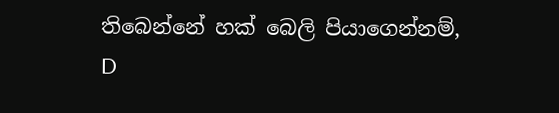තිබෙන්නේ හක් බෙලි පියාගෙන්නම්, D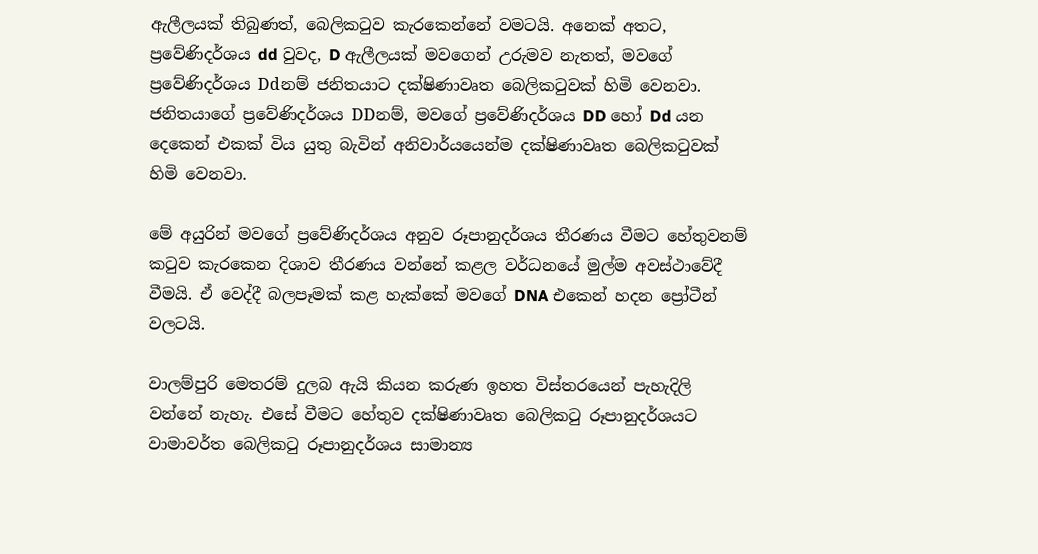ඇලීලයක් තිබුණත්, බෙලිකටුව කැරකෙන්නේ වමටයි. අනෙක් අතට,  ප්‍රවේණිදර්ශය dd වුවද, D ඇලීලයක් මවගෙන් උරුමව නැතත්, මවගේ ප්‍රවේණිදර්ශය Ddනම් ජනිතයාට දක්ෂිණාවෘත බෙලිකටුවක් හිමි වෙනවා. ජනිතයාගේ ප්‍රවේණිදර්ශය DDනම්, මවගේ ප්‍රවේණිදර්ශය DD හෝ Dd යන දෙකෙන් එකක් විය යුතු බැවින් අනිවාර්යයෙන්ම දක්ෂිණාවෘත බෙලිකටුවක් හිමි වෙනවා.

මේ අයුරින් මවගේ ප්‍රවේණිදර්ශය අනුව රූපානුදර්ශය තීරණය වීමට හේතුවනම් කටුව කැරකෙන දිශාව තීරණය වන්නේ කළල වර්ධනයේ මුල්ම අවස්ථාවේදී වීමයි. ඒ වෙද්දී බලපෑමක් කළ හැක්කේ මවගේ DNA එකෙන් හදන ප්‍රෝටීන් වලටයි.

වාලම්පුරි මෙතරම් දුලබ ඇයි කියන කරුණ ඉහත විස්තරයෙන් පැහැදිලි වන්නේ නැහැ. එසේ වීමට හේතුව දක්ෂිණාවෘත බෙලිකටු රූපානුදර්ශයට වාමාවර්ත බෙලිකටු රූපානුදර්ශය සාමාන්‍ය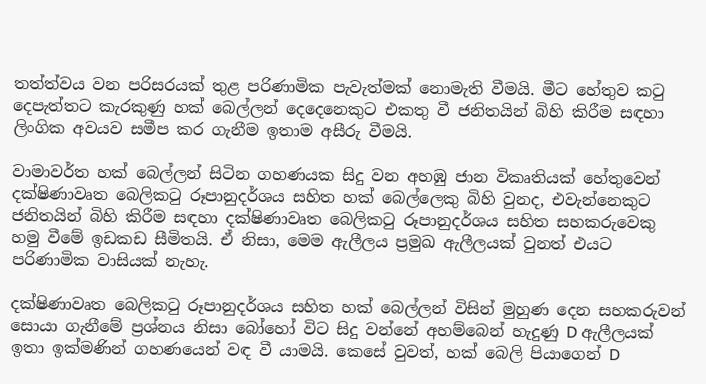තත්ත්වය වන පරිසරයක් තුළ පරිණාමික පැවැත්මක් නොමැති වීමයි. මීට හේතුව කටු දෙපැත්තට කැරකුණු හක් බෙල්ලන් දෙදෙනෙකුට එකතු වී ජනිතයින් බිහි කිරීම සඳහා ලිංගික අවයව සමීප කර ගැනීම ඉතාම අසීරු වීමයි.

වාමාවර්ත හක් බෙල්ලන් සිටින ගහණයක සිදු වන අහඹු ජාන විකෘතියක් හේතුවෙන් දක්ෂිණාවෘත බෙලිකටු රූපානුදර්ශය සහිත හක් බෙල්ලෙකු බිහි වුනද, එවැන්නෙකුට ජනිතයින් බිහි කිරීම සඳහා දක්ෂිණාවෘත බෙලිකටු රූපානුදර්ශය සහිත සහකරුවෙකු හමු වීමේ ඉඩකඩ සීමිතයි. ඒ නිසා, මෙම ඇලීලය ප්‍රමුඛ ඇලීලයක් වුනත් එයට පරිණාමික වාසියක් නැහැ.

දක්ෂිණාවෘත බෙලිකටු රූපානුදර්ශය සහිත හක් බෙල්ලන් විසින් මුහුණ දෙන සහකරුවන් සොයා ගැනීමේ ප්‍රශ්නය නිසා බෝහෝ විට සිදු වන්නේ අහම්බෙන් හැදුණු D ඇලීලයක් ඉතා ඉක්මණින් ගහණයෙන් වඳ වී යාමයි. කෙසේ වුවත්, හක් බෙලි පියාගෙන් D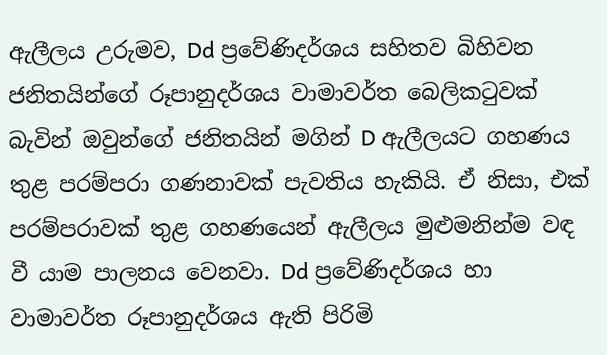ඇලීලය උරුමව, Dd ප්‍රවේණිදර්ශය සහිතව බිහිවන ජනිතයින්ගේ රූපානුදර්ශය වාමාවර්ත බෙලිකටුවක් බැවින් ඔවුන්ගේ ජනිතයින් මගින් D ඇලීලයට ගහණය තුළ පරම්පරා ගණනාවක් පැවතිය හැකියි. ඒ නිසා, එක් පරම්පරාවක් තුළ ගහණයෙන් ඇලීලය මුළුමනින්ම වඳ වී යාම පාලනය වෙනවා. Dd ප්‍රවේණිදර්ශය හා වාමාවර්ත රූපානුදර්ශය ඇති පිරිමි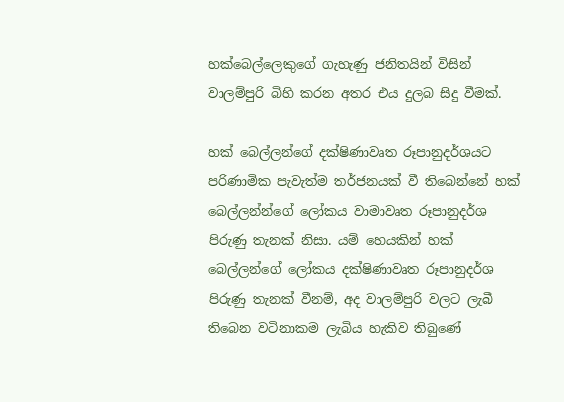හක්බෙල්ලෙකුගේ ගැහැණු ජනිතයින් විසින් වාලම්පුරි බිහි කරන අතර එය දුලබ සිදු වීමක්.

හක් බෙල්ලන්ගේ දක්ෂිණාවෘත රූපානුදර්ශයට පරිණාමික පැවැත්ම තර්ජනයක් වී තිබෙන්නේ හක් බෙල්ලන්න්ගේ ලෝකය වාමාවෘත රූපානුදර්ශ පිරුණු තැනක් නිසා. යම් හෙයකින් හක් බෙල්ලන්ගේ ලෝකය දක්ෂිණාවෘත රූපානුදර්ශ පිරුණු තැනක් වීනම්, අද වාලම්පුරි වලට ලැබී තිබෙන වටිනාකම ලැබිය හැකිව තිබුණේ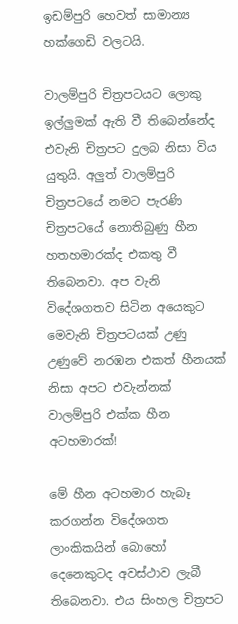ඉඩම්පුරි හෙවත් සාමාන්‍ය හක්ගෙඩි වලටයි.

වාලම්පුරි චිත්‍රපටයට ලොකු ඉල්ලුමක් ඇති වී තිබෙන්නේද එවැනි චිත්‍රපට දුලබ නිසා විය යුතුයි. අලුත් වාලම්පුරි චිත්‍රපටයේ නමට පැරණි චිත්‍රපටයේ නොතිබුණු හීන හතහමාරක්ද එකතු වී තිබෙනවා. අප වැනි විදේශගතව සිටින අයෙකුට මෙවැනි චිත්‍රපටයක් උණු උණුවේ නරඹන එකත් හීනයක් නිසා අපට එවැන්නක් වාලම්පුරි එක්ක හීන අටහමාරක්!

මේ හීන අටහමාර හැබෑ කරගන්න විදේශගත ලාංකිකයින් බොහෝ දෙනෙකුටද අවස්ථාව ලැබී තිබෙනවා. එය සිංහල චිත්‍රපට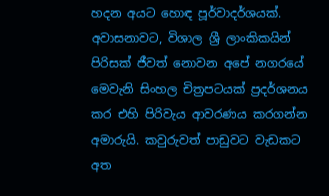හදන අයට හොඳ පූර්වාදර්ශයක්. අවාසනාවට, විශාල ශ්‍රී ලාංකිකයින් පිරිසක් ජීවත් නොවන අපේ නගරයේ මෙවැනි සිංහල චිත්‍රපටයක් ප්‍රදර්ශනය කර එහි පිරිවැය ආවරණය කරගන්න අමාරුයි. කවුරුවත් පාඩුවට වැඩකට අත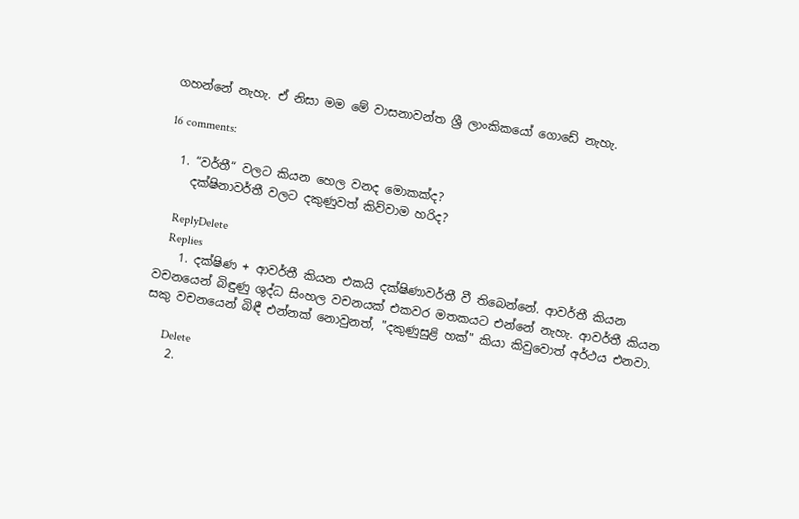ගහන්නේ නැහැ. ඒ නිසා මම මේ වාසනාවන්ත ශ්‍රී ලාංකිකයෝ ගොඩේ නැහැ.

16 comments:

  1. “වර්තී“ වලට කියන හෙල වනද මොකක්ද?
    දක්ෂිනාවර්තී වලට දකුණුවත් කිව්වාම හරිද?

    ReplyDelete
    Replies
    1. දක්ෂිණ + ආවර්තී කියන එකයි දක්ෂිණාවර්තී වී තිබෙන්නේ. ආවර්තී කියන වචනයෙන් බිඳුණු ශුද්ධ සිංහල වචනයක් එකවර මතකයට එන්නේ නැහැ. ආවර්තී කියන සකු වචනයෙන් බිඳී එන්නක් නොවුනත්, "දකුණුසුළි හක්" කියා කිවුවොත් අර්ථය එනවා.

      Delete
    2.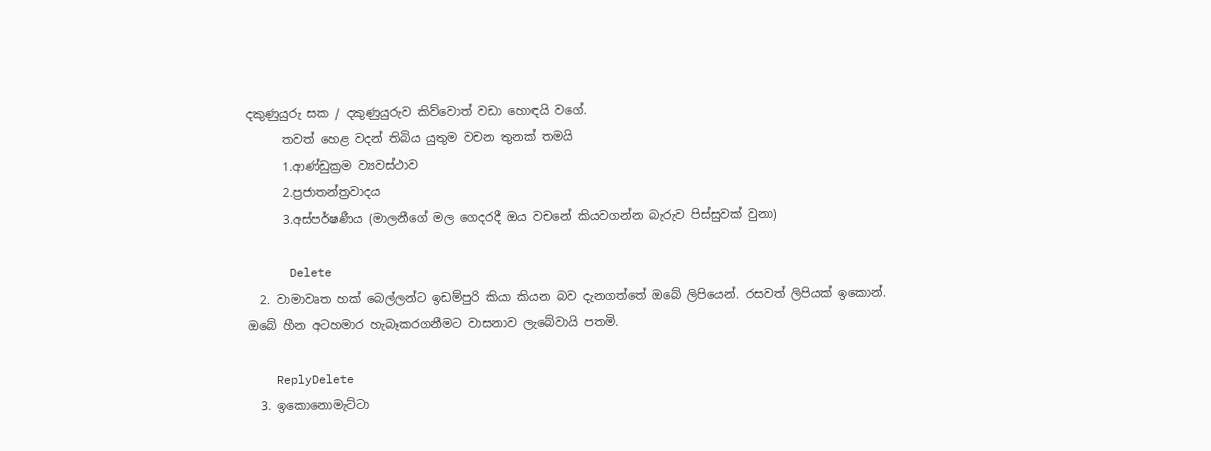දකුණුයුරු සක / දකුණුයුරුව කිව්වොත් වඩා හොඳයි වගේ.
      තවත් හෙළ වදන් තිබිය යුතුම වචන තුනක් තමයි
      1.ආණ්ඩුක්‍රම ව්‍යවස්ථාව
      2.ප්‍රජාතන්ත්‍රවාදය
      3.අස්පර්ෂණීය (මාලනීගේ මල ගෙදරදී ඔය වචනේ කියවගන්න බැරුව පිස්සුවක් වුනා)

      Delete
  2. වාමාවෘත හක් බෙල්ලන්ට ඉඩම්පුරි කියා කියන බව දැනගත්තේ ඔබේ ලිපියෙන්. රසවත් ලිපියක් ඉකොන්. ඔබේ හීන අටහමාර හැබෑකරගනීමට වාසනාව ලැබේවායි පතමි.

    ReplyDelete
  3. ඉකොනොමැට්ටා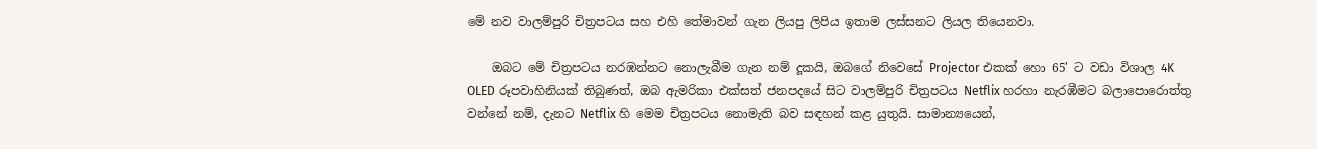මේ නව වාලම්පුරි චිත්‍රපටය සහ එහි තේමාවන් ගැන ලියපු ලිපිය ඉතාම ලස්සනට ලියල තියෙනවා.

    ඔබට මේ චිත්‍රපටය නරඹන්නට නොලැබීම ගැන නම් දූකයි, ඔබගේ නිවෙසේ Projector එකක් හො 65' ට වඩා විශාල 4K OLED රූපවාහිනියක් තිබුණත්, ඔබ ඇමරිකා එක්සත් ජනපදයේ සිට වාලම්පුරි චිත්‍රපටය Netflix හරහා නැරඹීමට බලාපොරොත්තු වන්නේ නම්, දැනට Netflix හි මෙම චිත්‍රපටය නොමැති බව සඳහන් කළ යුතුයි. සාමාන්‍යයෙන්,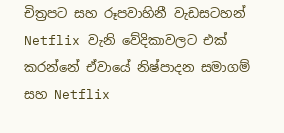චිත්‍රපට සහ රූපවාහිනී වැඩසටහන් Netflix වැනි වේදිකාවලට එක් කරන්නේ ඒවායේ නිෂ්පාදන සමාගම් සහ Netflix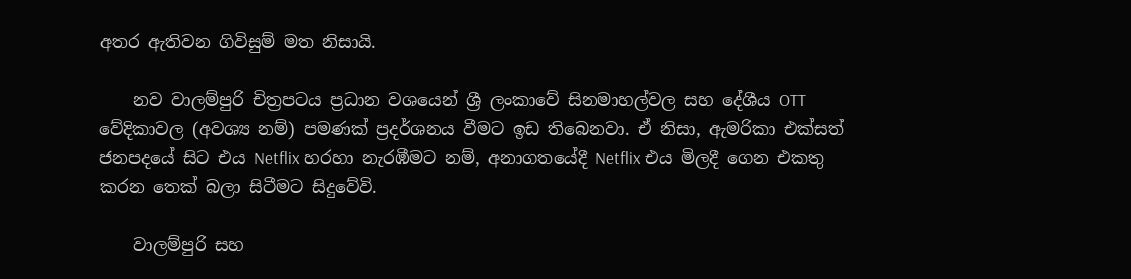අතර ඇතිවන ගිවිසුම් මත නිසායි.

    නව වාලම්පුරි චිත්‍රපටය ප්‍රධාන වශයෙන් ශ්‍රී ලංකාවේ සිනමාහල්වල සහ දේශීය OTT වේදිකාවල (අවශ්‍ය නම්) පමණක් ප්‍රදර්ශනය වීමට ඉඩ තිබෙනවා. ඒ නිසා, ඇමරිකා එක්සත් ජනපදයේ සිට එය Netflix හරහා නැරඹීමට නම්, අනාගතයේදී Netflix එය මිලදී ගෙන එකතු කරන තෙක් බලා සිටීමට සිදුවේවි.

    වාලම්පුරි සහ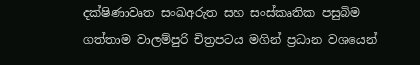දක්ෂිණාවෘත සංඛඅරුත සහ සංස්කෘතික පසුබිම ගත්තාම වාලම්පුරි චිත්‍රපටය මගින් ප්‍රධාන වශයෙන්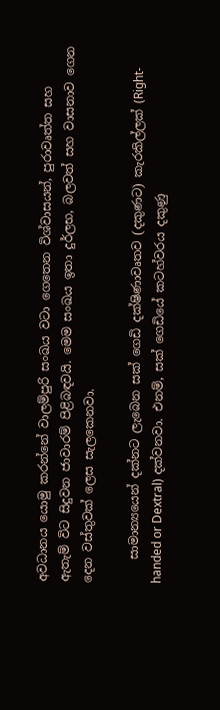අවධානය යොමු කරන්නේ වාලම්පුරි සංඛය වටා ගෙතෙන විශ්වාසයන්, පුරාවෘත්ත සහ ඇතැම් විට සිදුවන ජාවාරම් පිළිබඳවයි. මෙම සංඛය ඉතා දුර්ලභ, බලවත් සහ වාසනාව ගෙන දෙන වස්තුවක් ලෙස සැලකෙනවා.

    සාමාන්‍යයෙන් දක්නට ලැබෙන සක් ගෙඩි දක්ෂිණාවෘතව (දකුණට) කැරකිල්ලක් (Right-handed or Dextral) දක්වනවා. එනම්, සක් ගෙඩියේ කටහ්වරය දකුණු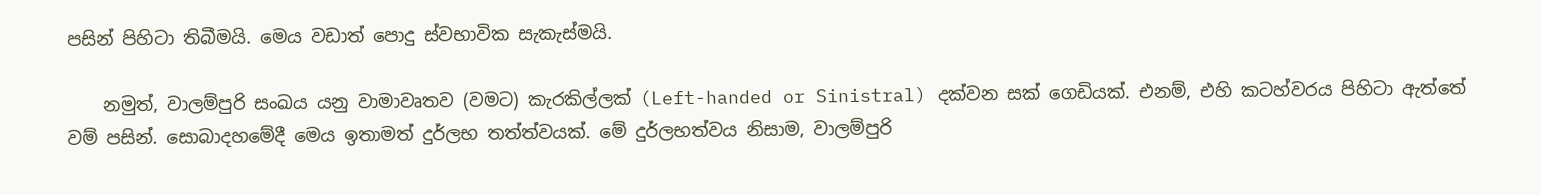පසින් පිහිටා තිබීමයි. මෙය වඩාත් පොදු ස්වභාවික සැකැස්මයි.

    නමුත්, වාලම්පුරි සංඛය යනු වාමාවෘතව (වමට) කැරකිල්ලක් (Left-handed or Sinistral) දක්වන සක් ගෙඩියක්. එනම්, එහි කටහ්වරය පිහිටා ඇත්තේ වම් පසින්. සොබාදහමේදී මෙය ඉතාමත් දුර්ලභ තත්ත්වයක්. මේ දුර්ලභත්වය නිසාම, වාලම්පුරි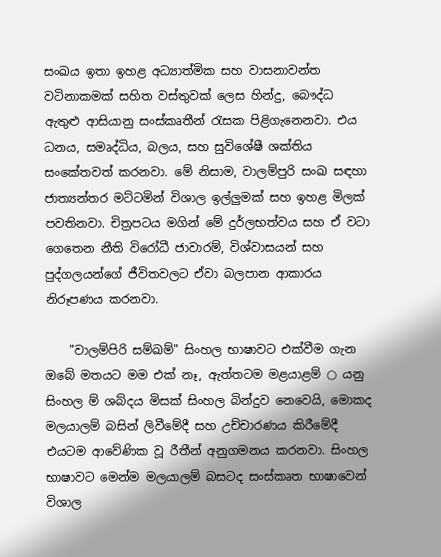සංඛය ඉතා ඉහළ අධ්‍යාත්මික සහ වාසනාවන්ත වටිනාකමක් සහිත වස්තුවක් ලෙස හින්දු, බෞද්ධ ඇතුළු ආසියානු සංස්කෘතීන් රැසක පිළිගැනෙනවා. එය ධනය, සමෘද්ධිය, බලය, සහ සුවිශේෂී ශක්තිය සංකේතවත් කරනවා. මේ නිසාම, වාලම්පුරි සංඛ සඳහා ජාත්‍යන්තර මට්ටමින් විශාල ඉල්ලුමක් සහ ඉහළ මිලක් පවතිනවා. චිත්‍රපටය මගින් මේ දුර්ලභත්වය සහ ඒ වටා ගෙතෙන නීති විරෝධී ජාවාරම්, විශ්වාසයන් සහ පුද්ගලයන්ගේ ජීවිතවලට ඒවා බලපාන ආකාරය නිරූපණය කරනවා.

    "වාලම්පිරි සම්ඛම්" සිංහල භාෂාවට එක්වීම ගැන ඔබේ මතයට මම එක් නෑ, ඇත්තටම මළයාළම් ○ යනු සිංහල ම් ශබ්දය මිසක් සිංහල බින්දුව නෙවෙයි, මොකද මලයාලම් බසින් ලිවීමේදී සහ උච්චාරණය කිරීමේදී එයටම ආවේණික වූ රීතීන් අනුගමනය කරනවා. සිංහල භාෂාවට මෙන්ම මලයාලම් බසටද සංස්කෘත භාෂාවෙන් විශාල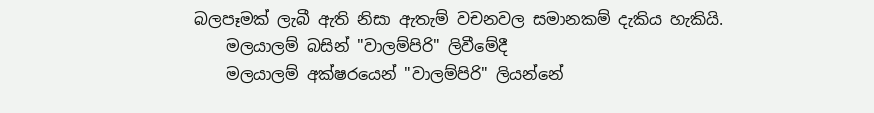බලපෑමක් ලැබී ඇති නිසා ඇතැම් වචනවල සමානකම් දැකිය හැකියි.
    මලයාලම් බසින් "වාලම්පිරි" ලිවීමේදී
    මලයාලම් අක්ෂරයෙන් "වාලම්පිරි" ලියන්නේ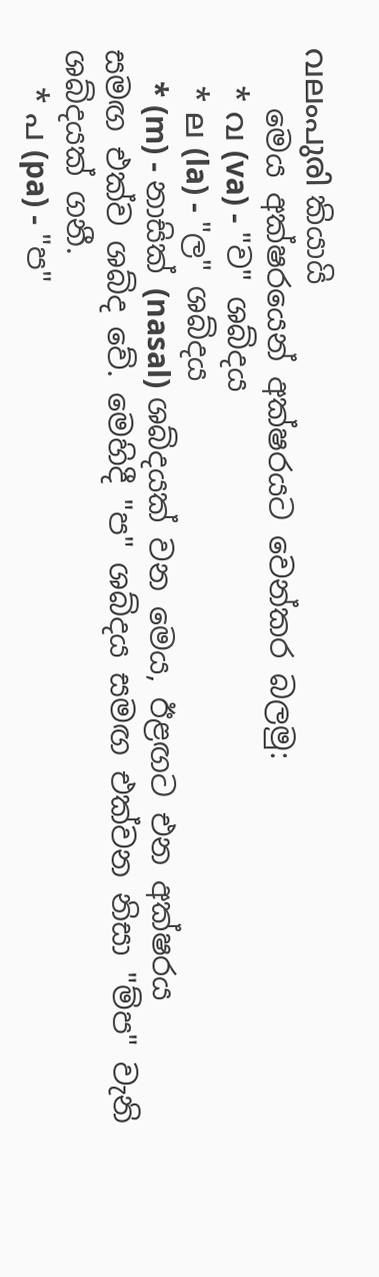വലംപുരി කියායි
    මෙය අක්ෂරයෙන් අක්ෂරයට වෙන්කර බලමු:
    * വ (va) - "ව" ශබ්දය
    * ല (la) - "ල" ශබ්දය
    * (m) - නාසික් (nasal) ශබ්දයක් වන මෙය, ඊළඟට එන අක්ෂරය සමඟ එක්ව ශබ්ද වේ. මෙහිදී "ප" ශබ්දය සමඟ එක්වන නිසා "ම්ප" වැනි ශබ්දයක් ගනී.
    * പ (pa) - "ප"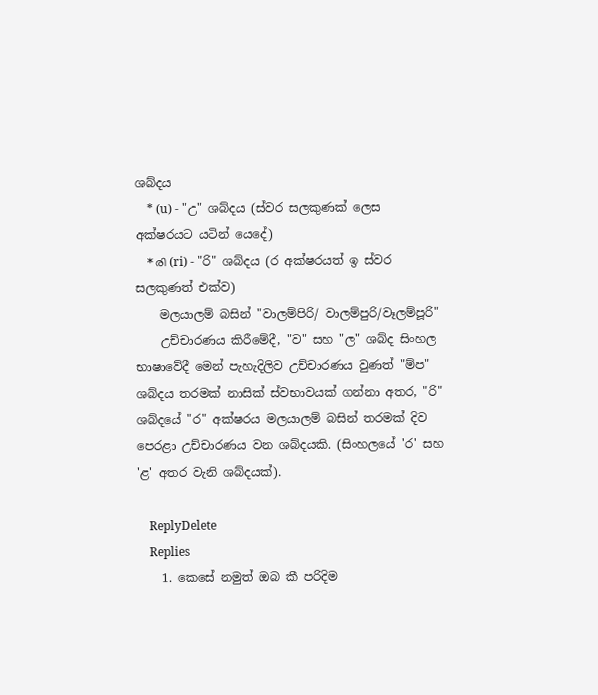ශබ්දය
    * (u) - "උ" ශබ්දය (ස්වර සලකුණක් ලෙස අක්ෂරයට යටින් යෙදේ)
    * രി (ri) - "රි" ශබ්දය (ර අක්ෂරයත් ඉ ස්වර සලකුණත් එක්ව)
    මලයාලම් බසින් "වාලම්පිරි/ වාලම්පුරි/වෑලම්පූරි"
    උච්චාරණය කිරීමේදී, "ව" සහ "ල" ශබ්ද සිංහල භාෂාවේදී මෙන් පැහැදිලිව උච්චාරණය වුණත් "ම්ප" ශබ්දය තරමක් නාසික් ස්වභාවයක් ගන්නා අතර, "රි" ශබ්දයේ "ර" අක්ෂරය මලයාලම් බසින් තරමක් දිව පෙරළා උච්චාරණය වන ශබ්දයකි. (සිංහලයේ 'ර' සහ 'ළ' අතර වැනි ශබ්දයක්).

    ReplyDelete
    Replies
    1. කෙසේ නමුත් ඔබ කී පරිදිම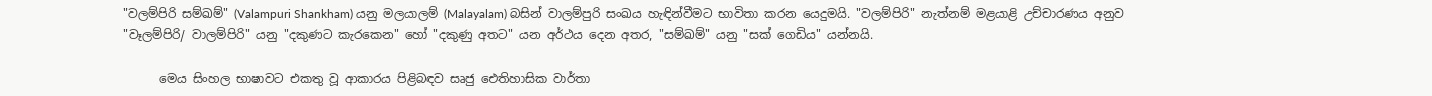"වලම්පිරි සම්ඛම්" (Valampuri Shankham) යනු මලයාලම් (Malayalam) බසින් වාලම්පුරි සංඛය හැඳින්වීමට භාවිතා කරන යෙදුමයි. "වලම්පිරි" නැත්නම් මළයාළි උච්චාරණය අනුව "වෑලම්පිරි/ වාලම්පිරි" යනු "දකුණට කැරකෙන" හෝ "දකුණු අතට" යන අර්ථය දෙන අතර, "සම්ඛම්" යනු "සක් ගෙඩිය" යන්නයි.

      මෙය සිංහල භාෂාවට එකතු වූ ආකාරය පිළිබඳව සෘජු ඓතිහාසික වාර්තා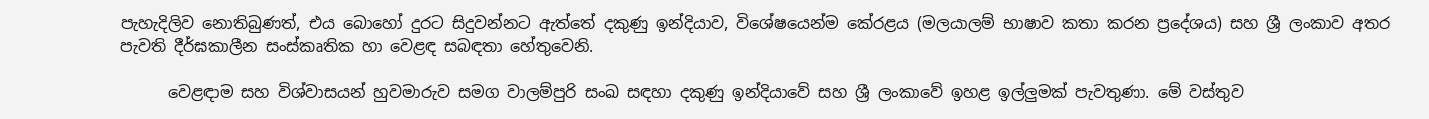පැහැදිලිව නොතිබුණත්, එය බොහෝ දුරට සිදුවන්නට ඇත්තේ දකුණු ඉන්දියාව, විශේෂයෙන්ම කේරළය (මලයාලම් භාෂාව කතා කරන ප්‍රදේශය) සහ ශ්‍රී ලංකාව අතර පැවති දීර්ඝකාලීන සංස්කෘතික හා වෙළඳ සබඳතා හේතුවෙනි.

      වෙළඳාම සහ විශ්වාසයන් හුවමාරුව සමග වාලම්පුරි සංඛ සඳහා දකුණු ඉන්දියාවේ සහ ශ්‍රී ලංකාවේ ඉහළ ඉල්ලුමක් පැවතුණා. මේ වස්තුව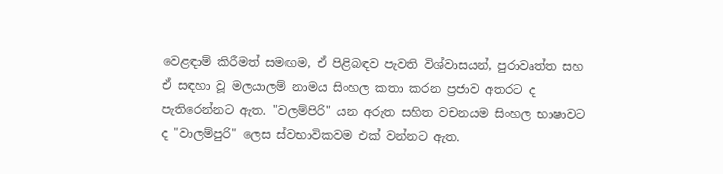වෙළඳාම් කිරීමත් සමඟම, ඒ පිළිබඳව පැවති විශ්වාසයන්, පුරාවෘත්ත සහ ඒ සඳහා වූ මලයාලම් නාමය සිංහල කතා කරන ප්‍රජාව අතරට ද පැතිරෙන්නට ඇත. "වලම්පිරි" යන අරුත සහිත වචනයම සිංහල භාෂාවට ද "වාලම්පුරි" ලෙස ස්වභාවිකවම එක් වන්නට ඇත.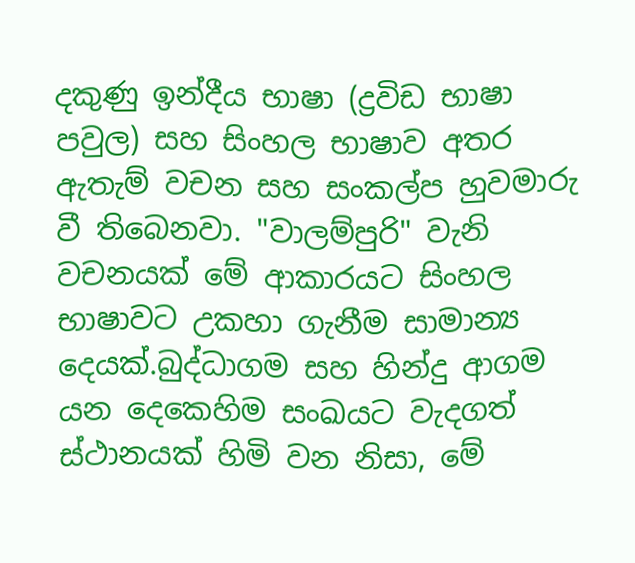දකුණු ඉන්දීය භාෂා (ද්‍රවිඩ භාෂා පවුල) සහ සිංහල භාෂාව අතර ඇතැම් වචන සහ සංකල්ප හුවමාරු වී තිබෙනවා. "වාලම්පුරි" වැනි වචනයක් මේ ආකාරයට සිංහල භාෂාවට උකහා ගැනීම සාමාන්‍ය දෙයක්.බුද්ධාගම සහ හින්දු ආගම යන දෙකෙහිම සංඛයට වැදගත් ස්ථානයක් හිමි වන නිසා, මේ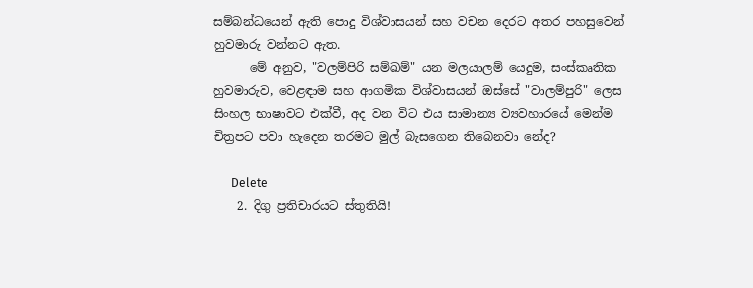සම්බන්ධයෙන් ඇති පොදු විශ්වාසයන් සහ වචන දෙරට අතර පහසුවෙන් හුවමාරු වන්නට ඇත.
      මේ අනුව, "වලම්පිරි සම්ඛම්" යන මලයාලම් යෙදුම, සංස්කෘතික හුවමාරුව, වෙළඳාම සහ ආගමික විශ්වාසයන් ඔස්සේ "වාලම්පුරි" ලෙස සිංහල භාෂාවට එක්වී, අද වන විට එය සාමාන්‍ය ව්‍යවහාරයේ මෙන්ම චිත්‍රපට පවා හැදෙන තරමට මුල් බැසගෙන තිබෙනවා නේද?

      Delete
    2. දිගු ප්‍රතිචාරයට ස්තුතියි!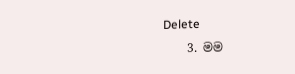Delete
    3. මම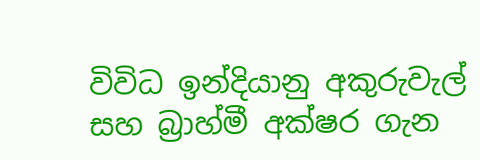විවිධ ඉන්දියානු අකුරුවැල් සහ බ්‍රාහ්මී අක්ෂර ගැන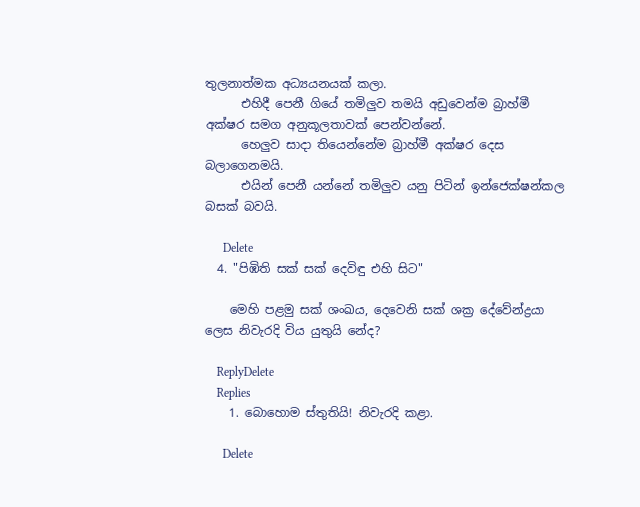තුලනාත්මක අධ්‍යයනයක් කලා.
      එහිදී පෙනී ගියේ තමිලුව තමයි අඩුවෙන්ම බ්‍රාහ්මී අක්ෂර සමග අනුකූලතාවක් පෙන්වන්නේ.
      හෙලුව සාදා තියෙන්නේම බ්‍රාහ්මී අක්ෂර දෙස බලාගෙනමයි.
      එයින් පෙනී යන්නේ තමිලුව යනු පිටින් ඉන්ජෙක්ෂන්කල බසක් බවයි.

      Delete
  4. "පිඹිති සක්‌ සක්‌ දෙවිඳු එහි සිට"

    මෙහි පළමු සක් ශංඛය, දෙවෙනි සක් ශක්‍ර දේවේන්ද්‍රයා ලෙස නිවැරදි විය යුතුයි නේද?

    ReplyDelete
    Replies
    1. බොහොම ස්තුතියි! නිවැරදි කළා.

      Delete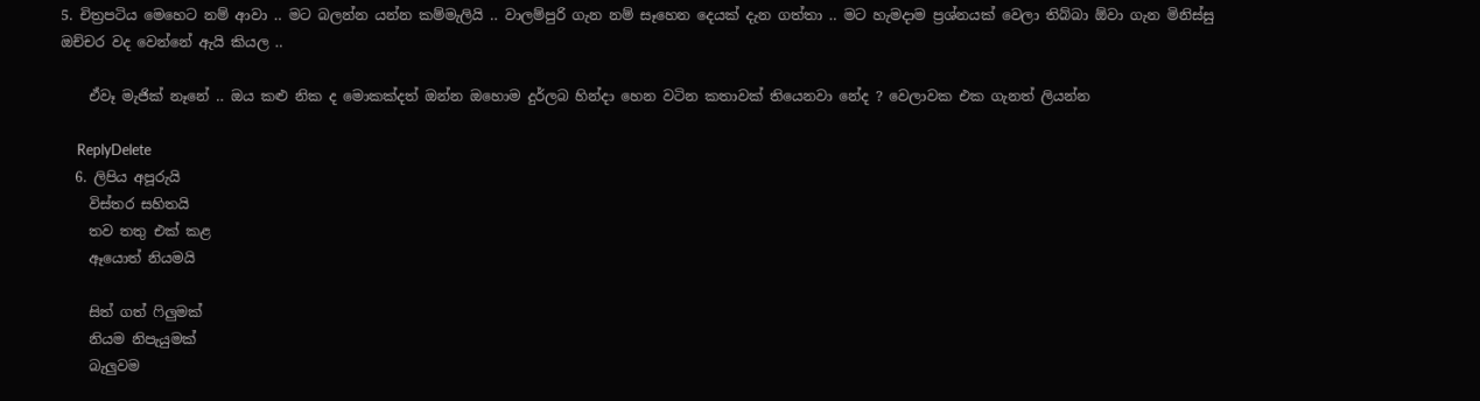5. චිත්‍රපටිය මෙහෙට නම් ආවා .. මට බලන්න යන්න කම්මැලියි .. වාලම්පුරි ගැන නම් සෑහෙන දෙයක් දැන ගත්තා .. මට හැමදාම ප්‍රශ්නයක් වෙලා තිබ්බා ඕවා ගැන මිනිස්සු ඔච්චර වද වෙන්නේ ඇයි කියල ..

    ඒවෑ මැජික් නෑනේ .. ඔය කළු නික ද මොකක්දත් ඔන්න ඔහොම දුර්ලබ හින්දා හෙන වටින කතාවක් තියෙනවා නේද ? වෙලාවක එක ගැනත් ලියන්න

    ReplyDelete
  6. ලිපිය අපූරුයි
    විස්තර සහිතයි
    තව තතු එක් කළ
    ඈයොත් නියමයි

    සිත් ගත් ෆිලුමක්
    නියම නිපැයුමක්
    බැලුවම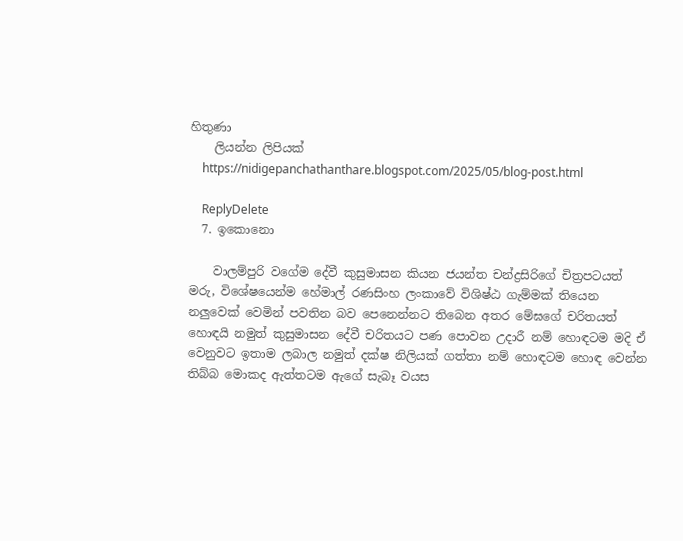හිතුණා
    ලියන්න ලිපියක්
    https://nidigepanchathanthare.blogspot.com/2025/05/blog-post.html

    ReplyDelete
  7. ඉකොනො

    වාලම්පුරි වගේම දේවී කුසුමාසන කියන ජයන්ත චන්ද්‍රසිරිගේ චිත්‍රපටයත් මරු, විශේෂයෙන්ම හේමාල් රණසිංහ ලංකාවේ විශිෂ්ඨ ගැම්මක් තියෙන නලුවෙක් වෙමින් පවතින බව පෙනෙන්නට තිබෙන අතර මේඝගේ චරිතයත් හොඳයි නමුත් කුසුමාසන දේවී චරිතයට පණ පොවන උදාරී නම් හොඳටම මදි ඒ වෙනුවට ඉතාම ලබාල නමුත් දක්ෂ නිලියක් ගත්තා නම් හොඳටම හොඳ වෙන්න තිබ්බ මොකද ඇත්තටම ඇගේ සැබෑ වයස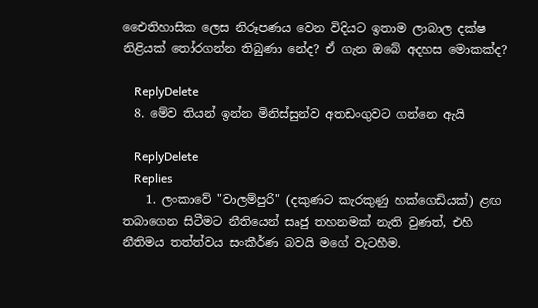එෛතිහාසික ලෙස නිරූපණය වෙන විදියට ඉතාම ලාබාල දක්ෂ නිළියක් තෝරගන්න තිබුණා නේද? ඒ ගැන ඔබේ අදහස මොකක්ද?

    ReplyDelete
  8. මේව තියන් ඉන්න මිනිස්සුන්ව අතඩංගුවට ගන්නෙ ඇයි

    ReplyDelete
    Replies
    1. ලංකාවේ "වාලම්පුරි" (දකුණට කැරකුණු හක්ගෙඩියක්) ළඟ තබාගෙන සිටීමට නීතියෙන් සෘජු තහනමක් නැති වුණත්, එහි නීතිමය තත්ත්වය සංකීර්ණ බවයි මගේ වැටහීම.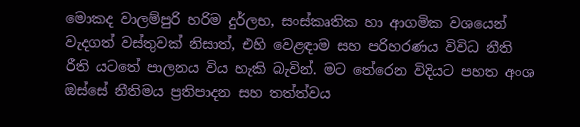මොකද වාලම්පුරි හරිම දුර්ලභ, සංස්කෘතික හා ආගමික වශයෙන් වැදගත් වස්තුවක් නිසාත්, එහි වෙළඳාම සහ පරිහරණය විවිධ නීති රීති යටතේ පාලනය විය හැකි බැවින්. මට තේරෙන විදියට පහත අංශ ඔස්සේ නීතිමය ප්‍රතිපාදන සහ තත්ත්වය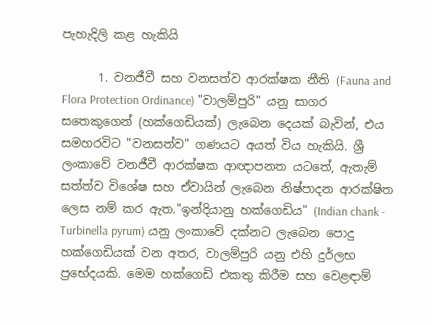පැහැදිලි කළ හැකියි

      1. වනජීවී සහ වනසත්ව ආරක්ෂක නීති (Fauna and Flora Protection Ordinance) "වාලම්පුරි" යනු සාගර සතෙකුගෙන් (හක්ගෙඩියක්) ලැබෙන දෙයක් බැවින්, එය සමහරවිට "වනසත්ව" ගණයට අයත් විය හැකියි. ශ්‍රී ලංකාවේ වනජීවී ආරක්ෂක ආඥාපනත යටතේ, ඇතැම් සත්ත්ව විශේෂ සහ ඒවායින් ලැබෙන නිෂ්පාදන ආරක්ෂිත ලෙස නම් කර ඇත."ඉන්දියානු හක්ගෙඩිය" (Indian chank - Turbinella pyrum) යනු ලංකාවේ දක්නට ලැබෙන පොදු හක්ගෙඩියක් වන අතර, වාලම්පුරි යනු එහි දුර්ලභ ප්‍රභේදයකි. මෙම හක්ගෙඩි එකතු කිරීම සහ වෙළඳාම්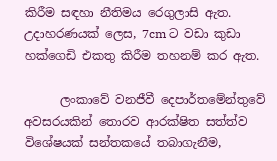කිරීම සඳහා නීතිමය රෙගුලාසි ඇත. උදාහරණයක් ලෙස, 7cm ට වඩා කුඩා හක්ගෙඩි එකතු කිරීම තහනම් කර ඇත.

      ලංකාවේ වනජීවී දෙපාර්තමේන්තුවේ අවසරයකින් තොරව ආරක්ෂිත සත්ත්ව විශේෂයක් සන්තකයේ තබාගැනීම,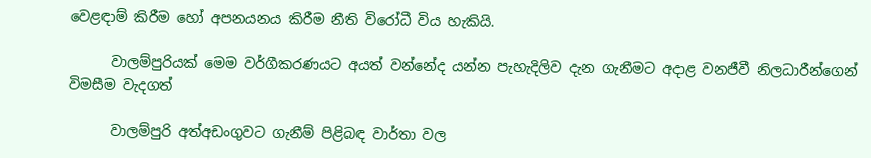වෙළඳාම් කිරීම හෝ අපනයනය කිරීම නීති විරෝධී විය හැකියි.

      වාලම්පුරියක් මෙම වර්ගීකරණයට අයත් වන්නේද යන්න පැහැදිලිව දැන ගැනීමට අදාළ වනජීවී නිලධාරීන්ගෙන් විමසීම වැදගත්

      වාලම්පුරි අත්අඩංගුවට ගැනීම් පිළිබඳ වාර්තා වල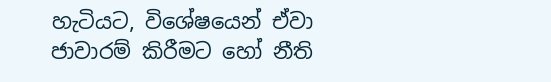හැටියට, විශේෂයෙන් ඒවා ජාවාරම් කිරීමට හෝ නීති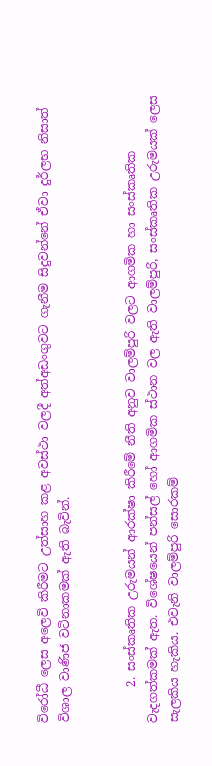විරෝධී ලෙස අලෙවි කිරීමට උත්සාහ කළ අවස්ථා වලදී අත්අඩංගුවට ගැනීම සිදුවන්නේ ඒවා දුර්ලභ නිසාත් විශාල වාණිජ වටිනාකමක් ඇති බැවින්.


      2. සංස්කෘතික උරුමයන් ආරක්ෂා කිරීමේ නීති අනුව වාලම්පුරි වලට ආගමික හා සංස්කෘතික වැදගත්කමක් ඇත. විශේෂයෙන් පන්සල් හෝ ආගමික ස්ථාන වල ඇති වාලම්පුරි, සංස්කෘතික උරුමයක් ලෙස සැලකිය හැකිය. එවැනි වාලම්පුරි සොරකම්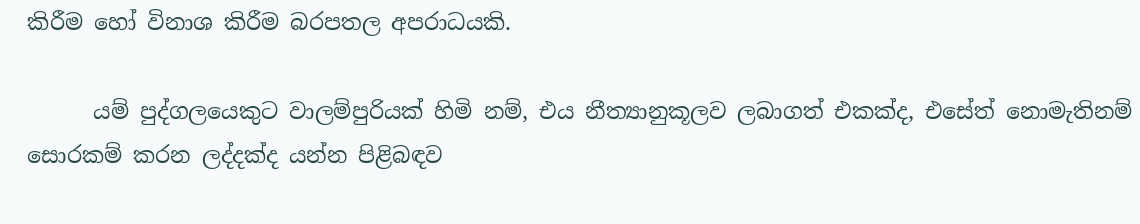කිරීම හෝ විනාශ කිරීම බරපතල අපරාධයකි.

      යම් පුද්ගලයෙකුට වාලම්පුරියක් හිමි නම්, එය නීත්‍යානුකූලව ලබාගත් එකක්ද, එසේත් නොමැතිනම් සොරකම් කරන ලද්දක්ද යන්න පිළිබඳව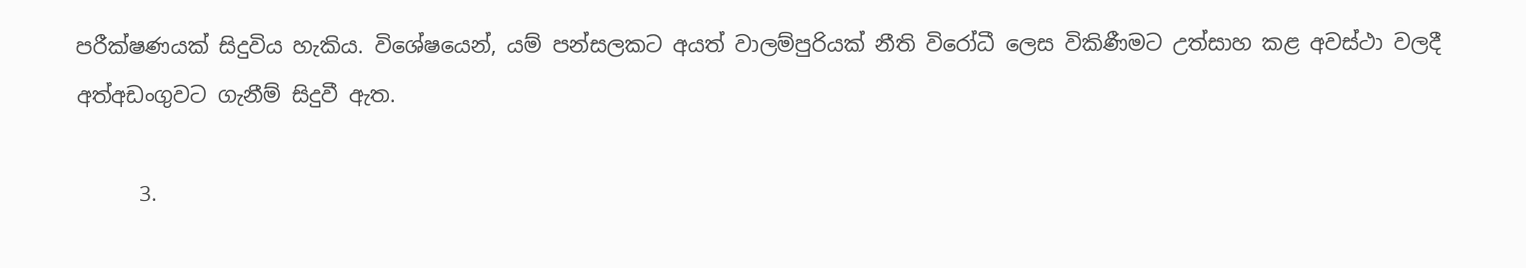පරීක්ෂණයක් සිදුවිය හැකිය. විශේෂයෙන්, යම් පන්සලකට අයත් වාලම්පුරියක් නීති විරෝධී ලෙස විකිණීමට උත්සාහ කළ අවස්ථා වලදී අත්අඩංගුවට ගැනීම් සිදුවී ඇත.

      3.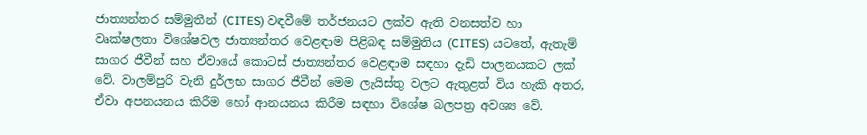ජාත්‍යන්තර සම්මුතීන් (CITES) වඳවීමේ තර්ජනයට ලක්ව ඇති වනසත්ව හා වෘක්ෂලතා විශේෂවල ජාත්‍යන්තර වෙළඳාම පිළිබඳ සම්මුතිය (CITES) යටතේ, ඇතැම් සාගර ජීවීන් සහ ඒවායේ කොටස් ජාත්‍යන්තර වෙළඳාම සඳහා දැඩි පාලනයකට ලක් වේ. වාලම්පුරි වැනි දුර්ලභ සාගර ජීවීන් මෙම ලැයිස්තු වලට ඇතුළත් විය හැකි අතර, ඒවා අපනයනය කිරීම හෝ ආනයනය කිරීම සඳහා විශේෂ බලපත්‍ර අවශ්‍ය වේ.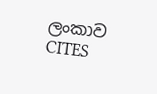ලංකාව CITES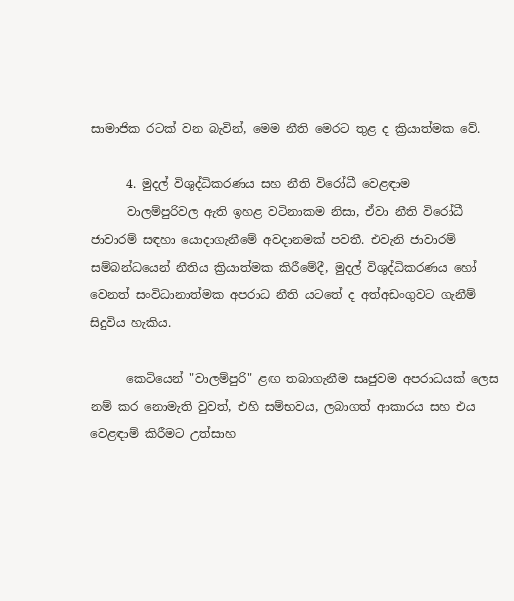සාමාජික රටක් වන බැවින්, මෙම නීති මෙරට තුළ ද ක්‍රියාත්මක වේ.

      4. මුදල් විශුද්ධිකරණය සහ නීති විරෝධී වෙළඳාම
      වාලම්පුරිවල ඇති ඉහළ වටිනාකම නිසා, ඒවා නීති විරෝධී ජාවාරම් සඳහා යොදාගැනීමේ අවදානමක් පවතී. එවැනි ජාවාරම් සම්බන්ධයෙන් නීතිය ක්‍රියාත්මක කිරීමේදී, මුදල් විශුද්ධිකරණය හෝ වෙනත් සංවිධානාත්මක අපරාධ නීති යටතේ ද අත්අඩංගුවට ගැනීම් සිදුවිය හැකිය.

      කෙටියෙන් "වාලම්පුරි" ළඟ තබාගැනීම සෘජුවම අපරාධයක් ලෙස නම් කර නොමැති වුවත්, එහි සම්භවය, ලබාගත් ආකාරය සහ එය වෙළඳාම් කිරීමට උත්සාහ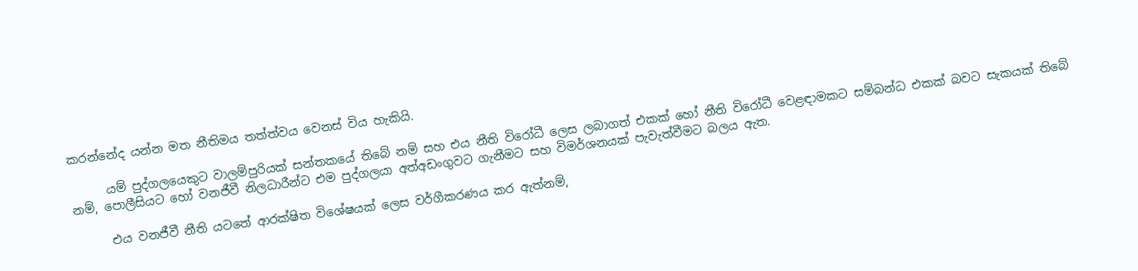කරන්නේද යන්න මත නීතිමය තත්ත්වය වෙනස් විය හැකියි.

      යම් පුද්ගලයෙකුට වාලම්පුරියක් සන්තකයේ තිබේ නම් සහ එය නීති විරෝධී ලෙස ලබාගත් එකක් හෝ නීති විරෝධී වෙළඳාමකට සම්බන්ධ එකක් බවට සැකයක් තිබේ නම්, පොලීසියට හෝ වනජීවී නිලධාරීන්ට එම පුද්ගලයා අත්අඩංගුවට ගැනීමට සහ විමර්ශනයක් පැවැත්වීමට බලය ඇත.

      එය වනජීවී නීති යටතේ ආරක්ෂිත විශේෂයක් ලෙස වර්ගීකරණය කර ඇත්නම්,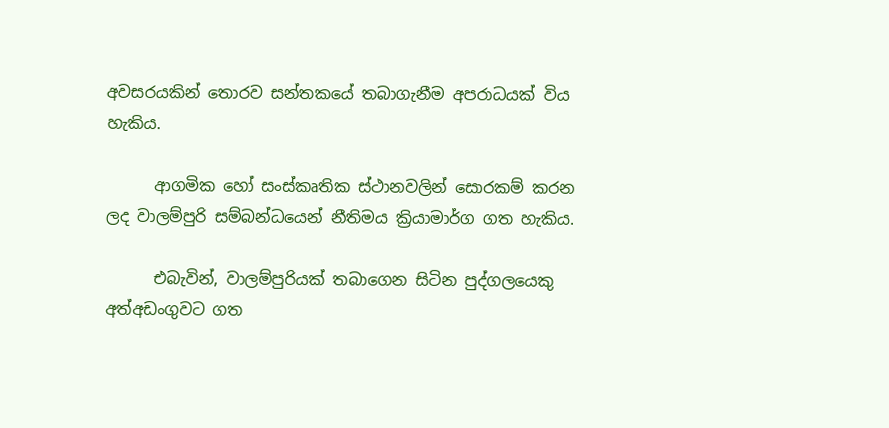අවසරයකින් තොරව සන්තකයේ තබාගැනීම අපරාධයක් විය හැකිය.

      ආගමික හෝ සංස්කෘතික ස්ථානවලින් සොරකම් කරන ලද වාලම්පුරි සම්බන්ධයෙන් නීතිමය ක්‍රියාමාර්ග ගත හැකිය.

      එබැවින්, වාලම්පුරියක් තබාගෙන සිටින පුද්ගලයෙකු අත්අඩංගුවට ගත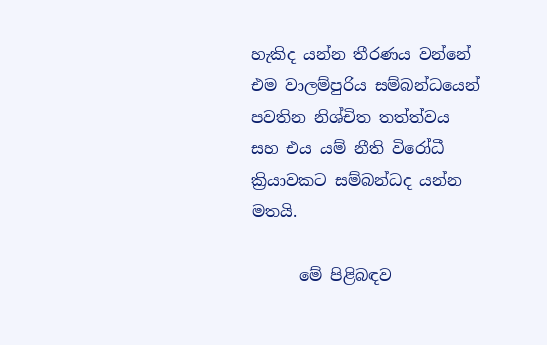හැකිද යන්න තීරණය වන්නේ එම වාලම්පුරිය සම්බන්ධයෙන් පවතින නිශ්චිත තත්ත්වය සහ එය යම් නීති විරෝධී ක්‍රියාවකට සම්බන්ධද යන්න මතයි.

      මේ පිළිබඳව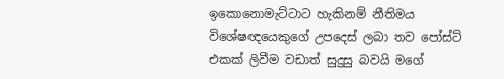ඉකොනොමැට්ටාට හැකිනම් නීතිමය විශේෂඥයෙකුගේ උපදෙස් ලබා තව පෝස්ට් එකක් ලිවීම වඩාත් සුදුසු බවයි මගේ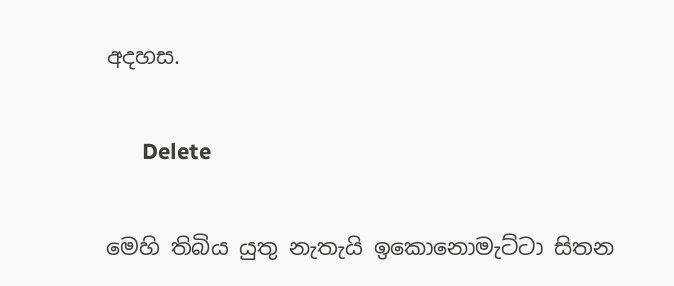අදහස.

      Delete

මෙහි තිබිය යුතු නැතැයි ඉකොනොමැට්ටා සිතන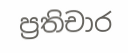ප්‍රතිචාර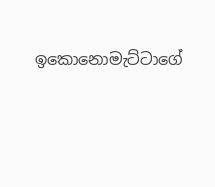ඉකොනොමැට්ටාගේ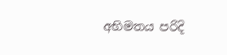අභිමතය පරිදි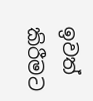ඉවත් කිරීමට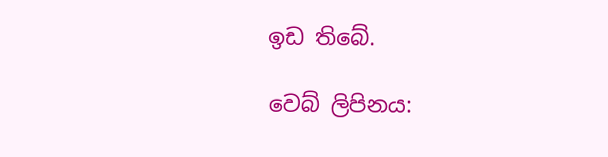ඉඩ තිබේ.

වෙබ් ලිපිනය: